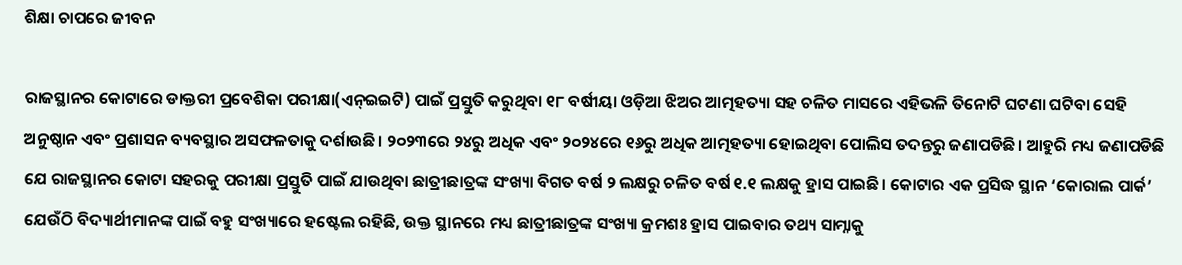ଶିକ୍ଷା ଚାପରେ ଜୀବନ

ରାଜସ୍ଥାନର କୋଟାରେ ଡାକ୍ତରୀ ପ୍ରବେଶିକା ପରୀକ୍ଷା(ଏନ୍‌ଇଇଟି) ପାଇଁ ପ୍ରସ୍ତୁତି କରୁଥିବା ୧୮ ବର୍ଷୀୟା ଓଡ଼ିଆ ଝିଅର ଆତ୍ମହତ୍ୟା ସହ ଚଳିତ ମାସରେ ଏହିଭଳି ତିନୋଟି ଘଟଣା ଘଟିବା ସେହି ଅନୁଷ୍ଠାନ ଏବଂ ପ୍ରଶାସନ ବ୍ୟବସ୍ଥାର ଅସଫଳତାକୁ ଦର୍ଶାଉଛି। ୨୦୨୩ରେ ୨୪ରୁ ଅଧିକ ଏବଂ ୨୦୨୪ରେ ୧୬ରୁ ଅଧିକ ଆତ୍ମହତ୍ୟା ହୋଇଥିବା ପୋଲିସ ତଦନ୍ତରୁ ଜଣାପଡିଛି। ଆହୁରି ମଧ୍ୟ ଜଣାପଡିଛି ଯେ ରାଜସ୍ଥାନର କୋଟା ସହରକୁ ପରୀକ୍ଷା ପ୍ରସ୍ତୁତି ପାଇଁ ଯାଉଥିବା ଛାତ୍ରୀଛାତ୍ରଙ୍କ ସଂଖ୍ୟା ବିଗତ ବର୍ଷ ୨ ଲକ୍ଷରୁ ଚଳିତ ବର୍ଷ ୧.୧ ଲକ୍ଷକୁ ହ୍ରାସ ପାଇଛି। କୋଟାର ଏକ ପ୍ରସିଦ୍ଧ ସ୍ଥାନ ‘କୋରାଲ ପାର୍କ’ ଯେଉଁଠି ବିଦ୍ୟାର୍ଥୀମାନଙ୍କ ପାଇଁ ବହୁ ସଂଖ୍ୟାରେ ହଷ୍ଟେଲ ରହିଛି, ଉକ୍ତ ସ୍ଥାନରେ ମଧ୍ୟ ଛାତ୍ରୀଛାତ୍ରଙ୍କ ସଂଖ୍ୟା କ୍ରମଶଃ ହ୍ରାସ ପାଇବାର ତଥ୍ୟ ସାମ୍ନାକୁ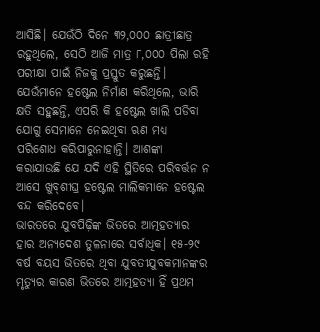ଆସିଛି। ଯେଉଁଠି ଦିନେ ୩୨,୦୦୦ ଛାତ୍ରୀଛାତ୍ର ରହୁଥିଲେ, ସେଠି ଆଜି ମାତ୍ର ୮,୦୦୦ ପିଲା ରହି ପରୀକ୍ଷା ପାଇଁ ନିଜକୁ ପ୍ରସ୍ତୁତ କରୁଛନ୍ତି। ଯେଉଁମାନେ ହଷ୍ଟେଲ ନିର୍ମାଣ କରିଥିଲେ, ଭାରି କ୍ଷତି ସହୁଛନ୍ତି, ଏପରି କି ହଷ୍ଟେଲ ଖାଲି ପଡିବା ଯୋଗୁ ସେମାନେ ନେଇଥିବା ଋଣ ମଧ୍ୟ ପରିଶୋଧ କରିପାରୁନାହାନ୍ତି। ଆଶଙ୍କା କରାଯାଉଛି ଯେ ଯଦି ଏହି ସ୍ଥିତିରେ ପରିବର୍ତ୍ତନ ନ ଆସେ ଖୁବ୍‌ଶୀଘ୍ର ହଷ୍ଟେଲ ମାଲିକମାନେ ହଷ୍ଟେଲ ବନ୍ଦ କରିଦେବେ।
ଭାରତରେ ଯୁବପିଢ଼ିଙ୍କ ଭିତରେ ଆତ୍ମହତ୍ୟାର ହାର ଅନ୍ୟଦେଶ ତୁଳନାରେ ସର୍ବାଧିକ। ୧୫-୨୯ ବର୍ଷ ବୟସ ଭିତରେ ଥିବା ଯୁବତୀଯୁବକମାନଙ୍କର ମୃତ୍ୟୁର କାରଣ ଭିତରେ ଆତ୍ମହତ୍ୟା ହିଁ ପ୍ରଥମ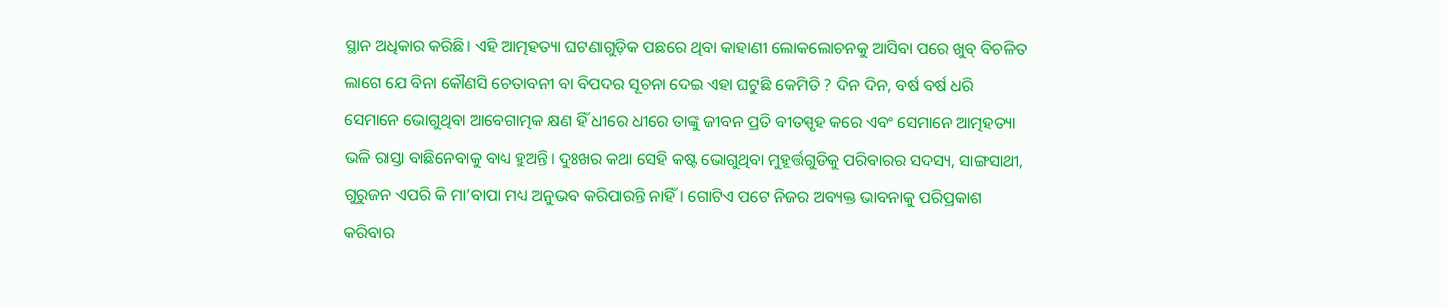ସ୍ଥାନ ଅଧିକାର କରିଛି। ଏହି ଆତ୍ମହତ୍ୟା ଘଟଣାଗୁଡ଼ିକ ପଛରେ ଥିବା କାହାଣୀ ଲୋକଲୋଚନକୁ ଆସିବା ପରେ ଖୁବ୍‌ ବିଚଳିତ ଲାଗେ ଯେ ବିନା କୌଣସି ଚେତାବନୀ ବା ବିପଦର ସୂଚନା ଦେଇ ଏହା ଘଟୁଛି କେମିତି ? ଦିନ ଦିନ, ବର୍ଷ ବର୍ଷ ଧରି ସେମାନେ ଭୋଗୁଥିବା ଆବେଗାତ୍ମକ କ୍ଷଣ ହିଁ ଧୀରେ ଧୀରେ ତାଙ୍କୁ ଜୀବନ ପ୍ରତି ବୀତସ୍ପୃହ କରେ ଏବଂ ସେମାନେ ଆତ୍ମହତ୍ୟା ଭଳି ରାସ୍ତା ବାଛିନେବାକୁ ବାଧ୍ୟ ହୁଅନ୍ତି। ଦୁଃଖର କଥା ସେହି କଷ୍ଟ ଭୋଗୁଥିବା ମୁହୂର୍ତ୍ତଗୁଡିକୁ ପରିବାରର ସଦସ୍ୟ, ସାଙ୍ଗସାଥୀ, ଗୁରୁଜନ ଏପରି କି ମା’ବାପା ମଧ୍ୟ ଅନୁଭବ କରିପାରନ୍ତି ନାହିଁ। ଗୋଟିଏ ପଟେ ନିଜର ଅବ୍ୟକ୍ତ ଭାବନାକୁ ପରିପ୍ରକାଶ କରିବାର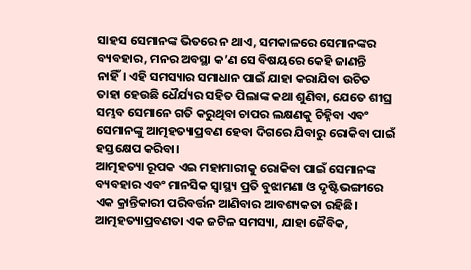ସାହସ ସେମାନଙ୍କ ଭିତରେ ନ ଥାଏ, ସମକାଳରେ ସେମାନଙ୍କର ବ୍ୟବହାର, ମନର ଅବସ୍ଥା କ’ଣ ସେ ବିଷୟରେ କେହି ଜାଣନ୍ତି ନାହିଁ। ଏହି ସମସ୍ୟାର ସମାଧାନ ପାଇଁ ଯାହା କରାଯିବା ଉଚିତ ତାହା ହେଉଛି ଧୈର୍ଯ୍ୟର ସହିତ ପିଲାଙ୍କ କଥା ଶୁଣିବା, ଯେତେ ଶୀଘ୍ର ସମ୍ଭବ ସେମାନେ ଗତି କରୁଥିବା ଚାପର ଲକ୍ଷଣକୁ ଚିହ୍ନିବା ଏବଂ ସେମାନଙ୍କୁ ଆତ୍ମହତ୍ୟାପ୍ରବଣ ହେବା ଦିଗରେ ଯିବାରୁ ରୋକିବା ପାଇଁ ହସ୍ତକ୍ଷେପ କରିବା।
ଆତ୍ମହତ୍ୟା ରୂପକ ଏଇ ମହାମାରୀକୁ ରୋକିବା ପାଇଁ ସେମାନଙ୍କ ବ୍ୟବହାର ଏବଂ ମାନସିକ ସ୍ବାସ୍ଥ୍ୟ ପ୍ରତି ବୁଝାମଣା ଓ ଦୃଷ୍ଟିଭଙ୍ଗୀରେ ଏକ କ୍ରାନ୍ତିକାରୀ ପରିବର୍ତ୍ତନ ଆଣିବାର ଆବଶ୍ୟକତା ରହିଛି। ଆତ୍ମହତ୍ୟାପ୍ରବଣତା ଏକ ଜଟିଳ ସମସ୍ୟା, ଯାହା ଜୈବିକ,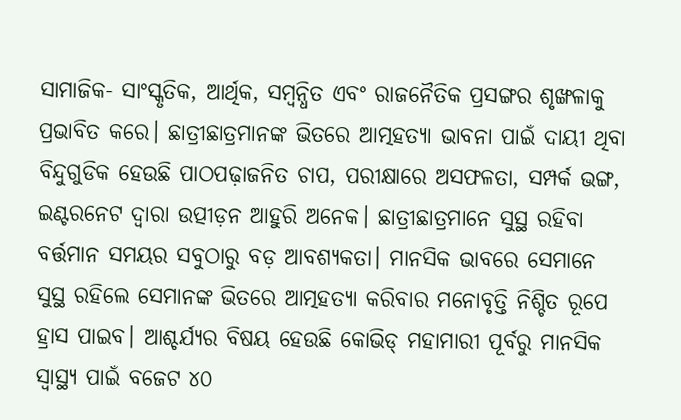ସାମାଜିକ- ସାଂସ୍କୃତିକ, ଆର୍ଥିକ, ସମ୍ବନ୍ଧିତ ଏବଂ ରାଜନୈତିକ ପ୍ରସଙ୍ଗର ଶୃଙ୍ଖଳାକୁ ପ୍ରଭାବିତ କରେ। ଛାତ୍ରୀଛାତ୍ରମାନଙ୍କ ଭିତରେ ଆତ୍ମହତ୍ୟା ଭାବନା ପାଇଁ ଦାୟୀ ଥିବା ବିନ୍ଦୁଗୁଡିକ ହେଉଛି ପାଠପଢ଼ାଜନିତ ଚାପ, ପରୀକ୍ଷାରେ ଅସଫଳତା, ସମ୍ପର୍କ ଭଙ୍ଗ, ଇଣ୍ଟରନେଟ ଦ୍ୱାରା ଉତ୍ପୀଡ଼ନ ଆହୁରି ଅନେକ। ଛାତ୍ରୀଛାତ୍ରମାନେ ସୁସ୍ଥ ରହିବା ବର୍ତ୍ତମାନ ସମୟର ସବୁଠାରୁ ବଡ଼ ଆବଶ୍ୟକତା। ମାନସିକ ଭାବରେ ସେମାନେ ସୁସ୍ଥ ରହିଲେ ସେମାନଙ୍କ ଭିତରେ ଆତ୍ମହତ୍ୟା କରିବାର ମନୋବୃତ୍ତି ନିଶ୍ଚିତ ରୂପେ ହ୍ରାସ ପାଇବ। ଆଶ୍ଚର୍ଯ୍ୟର ବିଷୟ ହେଉଛି କୋଭିଡ୍‌ ମହାମାରୀ ପୂର୍ବରୁ ମାନସିକ ସ୍ବାସ୍ଥ୍ୟ ପାଇଁ ବଜେଟ ୪୦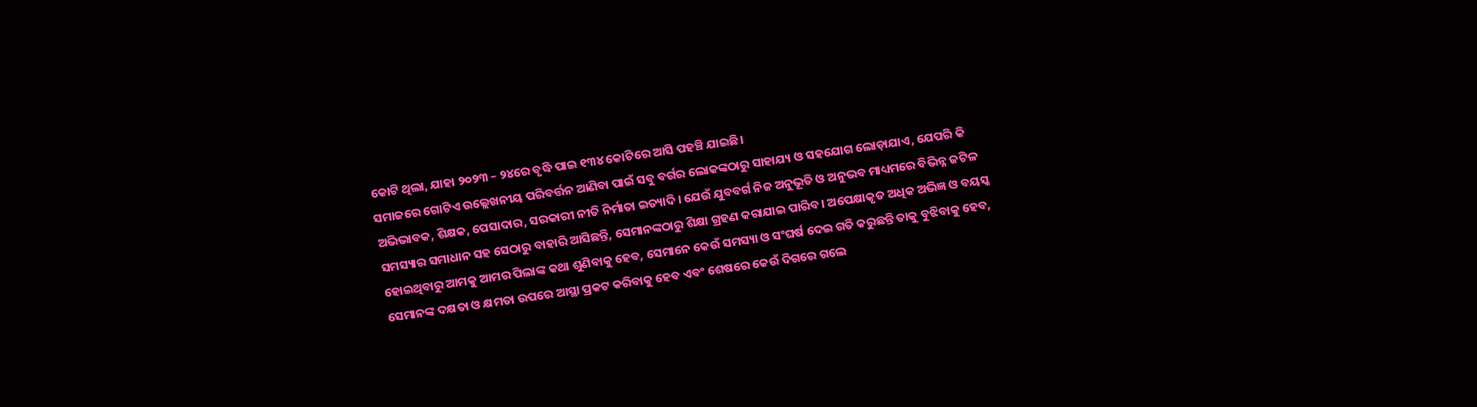କୋଟି ଥିଲା, ଯାହା ୨୦୨୩ – ୨୪ରେ ବୃଦ୍ଧି ପାଇ ୧୩୪ କୋଟିରେ ଆସି ପହଞ୍ଚି ଯାଇଛି।
ସମାଜରେ ଗୋଟିଏ ଉଲ୍ଲେଖନୀୟ ପରିବର୍ତ୍ତନ ଆଣିବା ପାଇଁ ସବୁ ବର୍ଗର ଲୋକଙ୍କଠାରୁ ସାହାଯ୍ୟ ଓ ସହଯୋଗ ଲୋଡ଼ାଯାଏ, ଯେପରି କି ଅଭିଭାବକ, ଶିକ୍ଷକ, ପେସାଦାର, ସରକାରୀ ନୀତି ନିର୍ମାତା ଇତ୍ୟାଦି। ଯେଉଁ ଯୁବବର୍ଗ ନିଜ ଅନୁଭୂତି ଓ ଅନୁଭବ ମାଧ୍ୟମରେ ବିଭିନ୍ନ ଜଟିଳ ସମସ୍ୟାର ସମାଧାନ ସହ ସେଠାରୁ ବାହାରି ଆସିଛନ୍ତି, ସେମାନଙ୍କଠାରୁ ଶିକ୍ଷା ଗ୍ରହଣ କରାଯାଇ ପାରିବ। ଅପେକ୍ଷାକୃତ ଅଧିକ ଅଭିଜ୍ଞ ଓ ବୟସ୍କ ହୋଇଥିବାରୁ ଆମକୁ ଆମର ପିଲାଙ୍କ କଥା ଶୁଣିବାକୁ ହେବ, ସେମାନେ କେଉଁ ସମସ୍ୟା ଓ ସଂଘର୍ଷ ଦେଇ ଗତି କରୁଛନ୍ତି ତାକୁ ବୁଝିବାକୁ ହେବ, ସେମାନଙ୍କ ଦକ୍ଷତା ଓ କ୍ଷମତା ଉପରେ ଆସ୍ଥା ପ୍ରକଟ କରିବାକୁ ହେବ ଏବଂ ଶେଷରେ କେଉଁ ଦିଗରେ ଗଲେ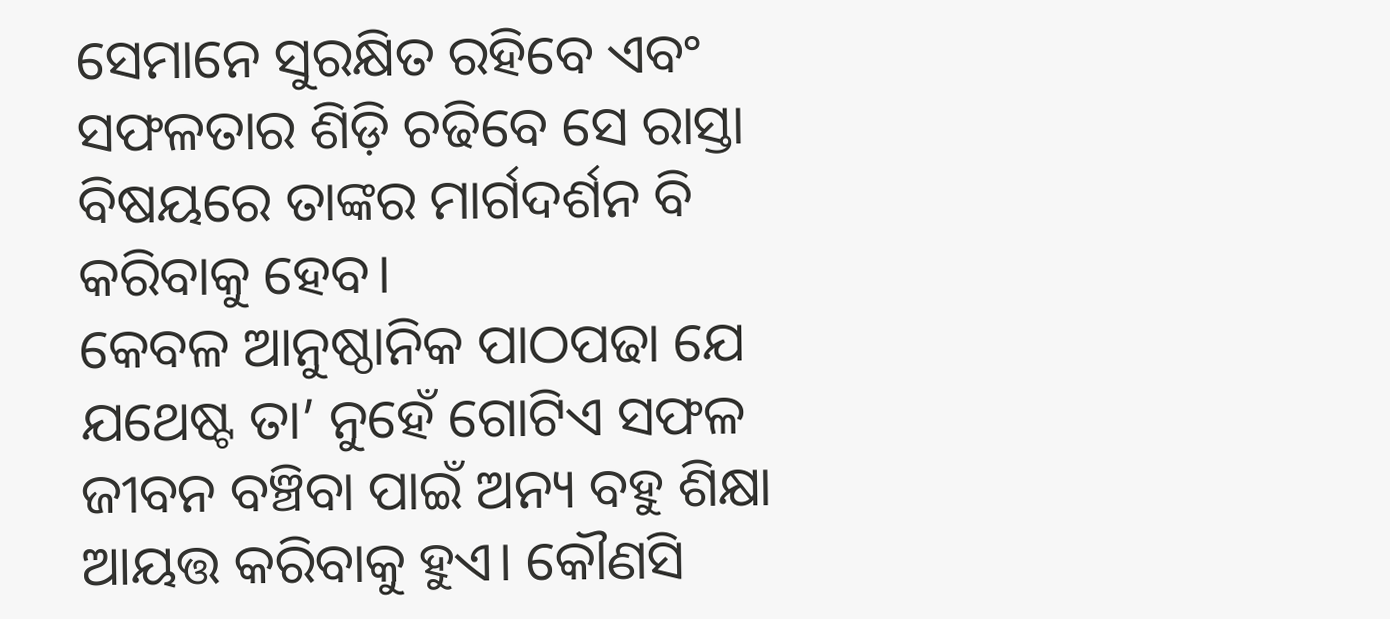ସେମାନେ ସୁରକ୍ଷିତ ରହିବେ ଏବଂ ସଫଳତାର ଶିଡ଼ି ଚଢିବେ ସେ ରାସ୍ତା ବିଷୟରେ ତାଙ୍କର ମାର୍ଗଦର୍ଶନ ବି କରିବାକୁ ହେବ।
କେବଳ ଆନୁଷ୍ଠାନିକ ପାଠପଢା ଯେ ଯଥେଷ୍ଟ ତା’ ନୁହେଁ ଗୋଟିଏ ସଫଳ ଜୀବନ ବଞ୍ଚିବା ପାଇଁ ଅନ୍ୟ ବହୁ ଶିକ୍ଷା ଆୟତ୍ତ କରିବାକୁ ହୁଏ। କୌଣସି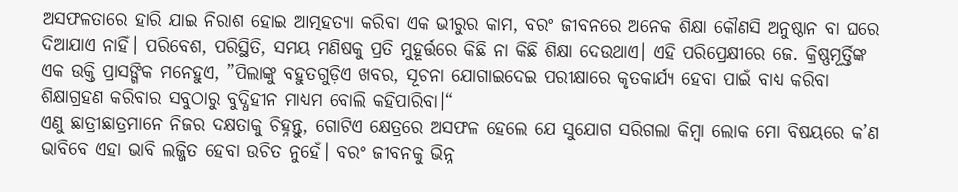ଅସଫଳତାରେ ହାରି ଯାଇ ନିରାଶ ହୋଇ ଆତ୍ମହତ୍ୟା କରିବା ଏକ ଭୀରୁର କାମ, ବରଂ ଜୀବନରେ ଅନେକ ଶିକ୍ଷା କୌଣସି ଅନୁଷ୍ଠାନ ବା ଘରେ ଦିଆଯାଏ ନାହିଁ। ପରିବେଶ, ପରିସ୍ଥିତି, ସମୟ ମଣିଷକୁ ପ୍ରତି ମୁହୂର୍ତ୍ତରେ କିଛି ନା କିଛି ଶିକ୍ଷା ଦେଉଥାଏ। ଏହି ପରିପ୍ରେକ୍ଷୀରେ ଜେ. କ୍ରିଷ୍ଣମୂର୍ତ୍ତିଙ୍କ ଏକ ଉକ୍ତି ପ୍ରାସଙ୍ଗିକ ମନେହୁଏ, ”ପିଲାଙ୍କୁ ବହୁତଗୁଡ଼ିଏ ଖବର, ସୂଚନା ଯୋଗାଇଦେଇ ପରୀକ୍ଷାରେ କୃତକାର୍ଯ୍ୟ ହେବା ପାଇଁ ବାଧ୍ୟ କରିବା ଶିକ୍ଷାଗ୍ରହଣ କରିବାର ସବୁଠାରୁ ବୁଦ୍ଧିହୀନ ମାଧ୍ୟମ ବୋଲି କହିପାରିବା।“
ଏଣୁ ଛାତ୍ରୀଛାତ୍ରମାନେ ନିଜର ଦକ୍ଷତାକୁ ଚିହ୍ନନ୍ତୁ, ଗୋଟିଏ କ୍ଷେତ୍ରରେ ଅସଫଳ ହେଲେ ଯେ ସୁଯୋଗ ସରିଗଲା କିମ୍ବା ଲୋକ ମୋ ବିଷୟରେ କ’ଣ ଭାବିବେ ଏହା ଭାବି ଲଜ୍ଜିତ ହେବା ଉଚିତ ନୁହେଁ। ବରଂ ଜୀବନକୁ ଭିନ୍ନ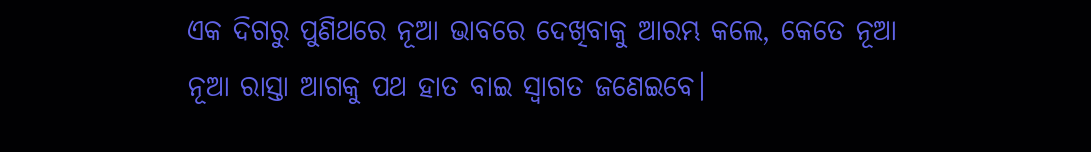ଏକ ଦିଗରୁ ପୁଣିଥରେ ନୂଆ ଭାବରେ ଦେଖିବାକୁ ଆରମ୍ଭ କଲେ, କେତେ ନୂଆ ନୂଆ ରାସ୍ତା ଆଗକୁ ପଥ ହାତ ବାଇ ସ୍ବାଗତ ଜଣେଇବେ।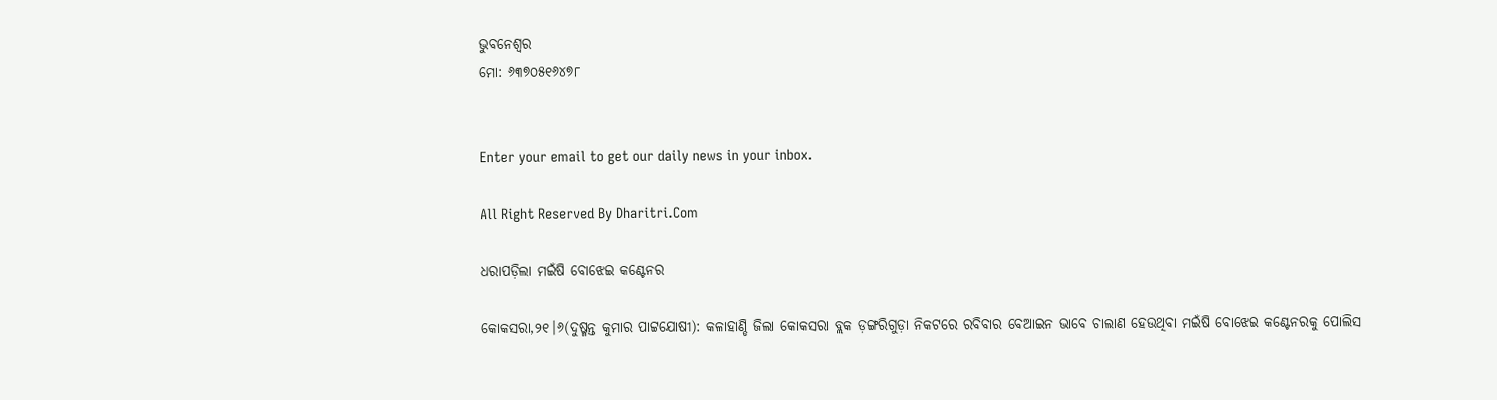ଭୁବନେଶ୍ୱର
ମୋ: ୬୩୭୦୫୧୬୪୭୮


Enter your email to get our daily news in your inbox.

All Right Reserved By Dharitri.Com

ଧରାପଡ଼ିଲା ମଇଁଷି ବୋଝେଇ କଣ୍ଟେନର

କୋକସରା,୨୧।୬(ଦୁଷ୍ମନ୍ତ କୁମାର ପାଟ୍ଟଯୋଷୀ): କଳାହାଣ୍ଡି ଜିଲା କୋକସରା ବ୍ଲକ ଡ଼ଙ୍ଗରିଗୁଡ଼ା ନିକଟରେ ରବିବାର ବେଆଇନ ଭାବେ ଚାଲାଣ ହେଉଥିବା ମଇଁଷି ବୋଝେଇ କଣ୍ଟେନରକୁ ପୋଲିସ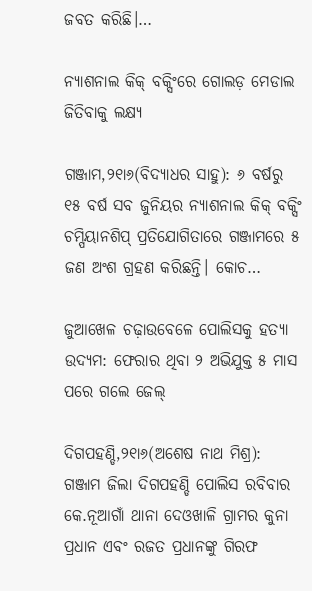ଜବତ କରିଛି।…

ନ୍ୟାଶନାଲ କିକ୍‌ ବକ୍ସିଂରେ ଗୋଲଡ଼ ମେଡାଲ ଜିତିବାକୁ ଲକ୍ଷ୍ୟ

ଗଞ୍ଜାମ,୨୧ା୬(ବିଦ୍ୟାଧର ସାହୁ): ୬ ବର୍ଷରୁ ୧୫ ବର୍ଷ ସବ ଜୁନିୟର ନ୍ୟାଶନାଲ କିକ୍‌ ବକ୍ସିଂ ଚମ୍ପିୟାନଶିପ୍‌ ପ୍ରତିଯୋଗିତାରେ ଗଞ୍ଜାମରେ ୫ ଜଣ ଅଂଶ ଗ୍ରହଣ କରିଛନ୍ତି। କୋଚ…

ଜୁଆଖେଳ ଚଢ଼ାଉବେଳେ ପୋଲିସକୁ ହତ୍ୟା ଉଦ୍ୟମ: ଫେରାର ଥିବା ୨ ଅଭିଯୁକ୍ତ ୫ ମାସ ପରେ ଗଲେ ଜେଲ୍‌

ଦିଗପହଣ୍ଡି,୨୧ା୬(ଅଶେଷ ନାଥ ମିଶ୍ର): ଗଞ୍ଜାମ ଜିଲା ଦିଗପହଣ୍ଡି ପୋଲିସ ରବିବାର କେ.ନୂଆଗାଁ ଥାନା ଦେଓଖାଳି ଗ୍ରାମର କୁନା ପ୍ରଧାନ ଏବଂ ରଜତ ପ୍ରଧାନଙ୍କୁ ଗିରଫ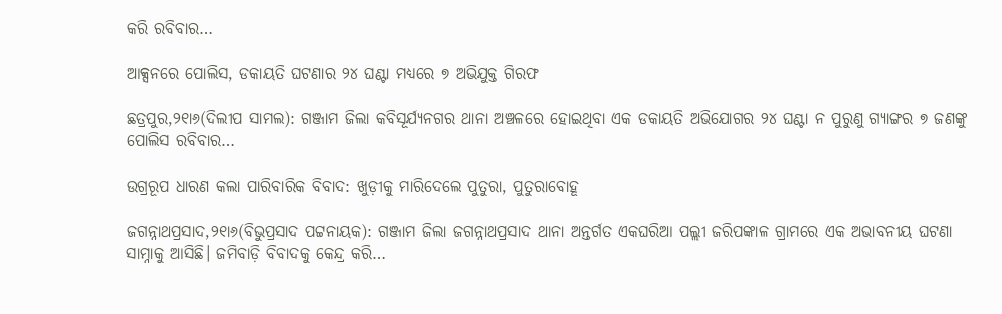କରି ରବିବାର…

ଆକ୍ସନରେ ପୋଲିସ, ଡକାୟତି ଘଟଣାର ୨୪ ଘଣ୍ଟା ମଧ୍ୟରେ ୭ ଅଭିଯୁକ୍ତ ଗିରଫ

ଛତ୍ରପୁର,୨୧ା୬(ଦିଲୀପ ସାମଲ): ଗଞ୍ଜାମ ଜିଲା କବିସୂର୍ଯ୍ୟନଗର ଥାନା ଅଞ୍ଚଳରେ ହୋଇଥିବା ଏକ ଡକାୟତି ଅଭିଯୋଗର ୨୪ ଘଣ୍ଟା ନ ପୁରୁଣୁ ଗ୍ୟାଙ୍ଗର ୭ ଜଣଙ୍କୁ ପୋଲିସ ରବିବାର…

ଉଗ୍ରରୂପ ଧାରଣ କଲା ପାରିବାରିକ ବିବାଦ: ଖୁଡ଼ୀକୁ ମାରିଦେଲେ ପୁତୁରା, ପୁତୁରାବୋହୂ

ଜଗନ୍ନାଥପ୍ରସାଦ,୨୧ା୬(ବିଭୁପ୍ରସାଦ ପଟ୍ଟନାୟକ): ଗଞ୍ଜାମ ଜିଲା ଜଗନ୍ନାଥପ୍ରସାଦ ଥାନା ଅନ୍ତର୍ଗତ ଏକଘରିଆ ପଲ୍ଲୀ ଜରିପଙ୍କାଳ ଗ୍ରାମରେ ଏକ ଅଭାବନୀୟ ଘଟଣା ସାମ୍ନାକୁ ଆସିଛି। ଜମିବାଡ଼ି ବିବାଦକୁ କେନ୍ଦ୍ର କରି…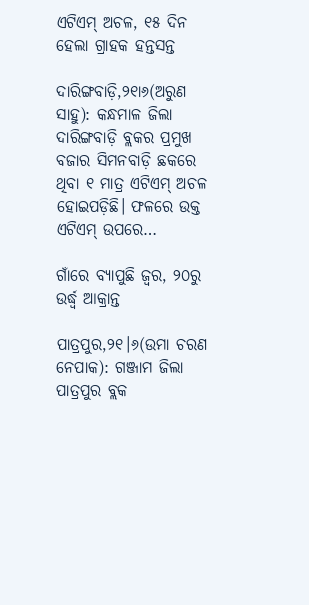ଏଟିଏମ୍‌ ଅଚଳ, ୧୫ ଦିନ ହେଲା ଗ୍ରାହକ ହନ୍ତସନ୍ତ

ଦାରିଙ୍ଗବାଡ଼ି,୨୧ା୬(ଅରୁଣ ସାହୁ): କନ୍ଧମାଳ ଜିଲା ଦାରିଙ୍ଗବାଡ଼ି ବ୍ଲକର ପ୍ରମୁଖ ବଜାର ସିମନବାଡ଼ି ଛକରେ ଥିବା ୧ ମାତ୍ର ଏଟିଏମ୍‌ ଅଚଳ ହୋଇପଡ଼ିଛି। ଫଳରେ ଉକ୍ତ ଏଟିଏମ୍‌ ଉପରେ…

ଗାଁରେ ବ୍ୟାପୁଛି ଜ୍ୱର, ୨୦ରୁ ଉର୍ଦ୍ଧ୍ୱ ଆକ୍ରାନ୍ତ

ପାତ୍ରପୁର,୨୧।୬(ଉମା ଚରଣ ନେପାକ): ଗଞ୍ଜାମ ଜିଲା ପାତ୍ରପୁର ବ୍ଲକ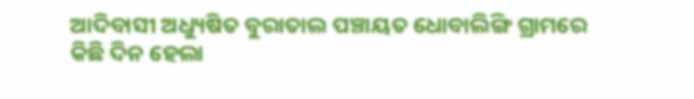ଆଦିବାସୀ ଅଧ୍ୟୁଷିତ ବୁରାତାଲ ପଞ୍ଚାୟତ ଧୋବାଲିଙ୍ଗି ଗ୍ରାମରେ କିଛି ଦିନ ହେଲା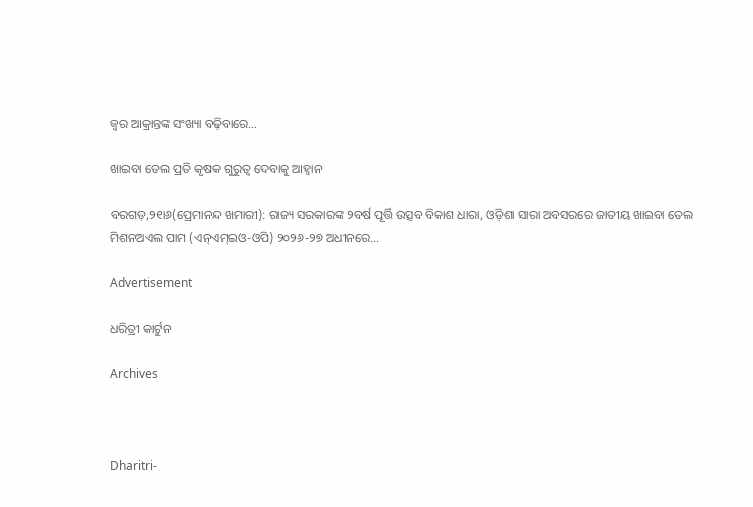ଜ୍ୱର ଆକ୍ରାନ୍ତଙ୍କ ସଂଖ୍ୟା ବଢ଼ିବାରେ…

ଖାଇବା ତେଲ ପ୍ରତି କୃଷକ ଗୁରୁତ୍ୱ ଦେବାକୁ ଆହ୍ବାନ

ବରଗଡ଼,୨୧ା୬(ପ୍ରେମାନନ୍ଦ ଖମାରୀ): ରାଜ୍ୟ ସରକାରଙ୍କ ୨ବର୍ଷ ପୂର୍ତ୍ତି ଉତ୍ସବ ବିକାଶ ଧାରା, ଓଡ଼ିଶା ସାରା ଅବସରରେ ଜାତୀୟ ଖାଇବା ତେଲ ମିଶନଅଏଲ ପାମ (ଏନ୍‌ଏମ୍‌ଇଓ-ଓପି) ୨୦୨୬-୨୭ ଅଧୀନରେ…

Advertisement

ଧରିତ୍ରୀ କାର୍ଟୁନ

Archives



Dharitri-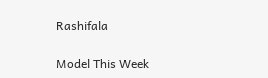Rashifala

Model This Week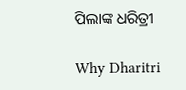ପିଲାଙ୍କ ଧରିତ୍ରୀ

Why Dharitri